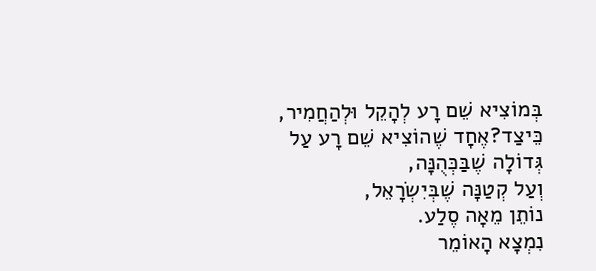בְּמוֹצִיא שֵׁם רָע לְהָקֵל וּלְהַחֲמִיר, כֵּיצַד?אֶחָד שֶׁהוֹצִיא שֵׁם רָע עַל גְּדוֹלָה שֶׁבַּכְּהֻנָּה,
וְעַל קְטַנָּה שֶׁבְּיִשְׂרָאֵל,
נוֹתֵן מֵאָה סֶלַע.
נִמְצָא הָאוֹמֵר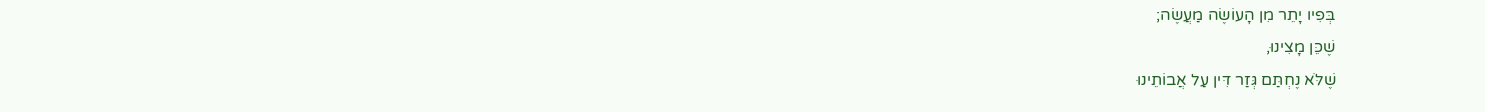בְּפִיו יָתֵר מִן הָעוֹשֶׂה מַעֲשֶׂה;
שֶׁכֵּן מָצִינוּ,
שֶׁלֹּא נֶחְתַּם גְּזַר דִּין עַל אֲבוֹתֵינוּ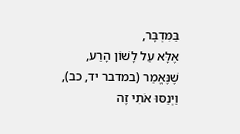בַּמִּדְבָּר,
אֶלָּא עַל לָשׁוֹן הָרַע,
שֶׁנֶּאֱמַר (במדבר יד, כב),
וַיְנַסּוּ אֹתִי זֶה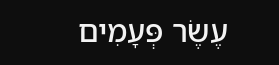עֶשֶׂר פְּעָמִים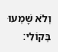וְלֹא שָׁמְעוּ בְּקוֹלִי: